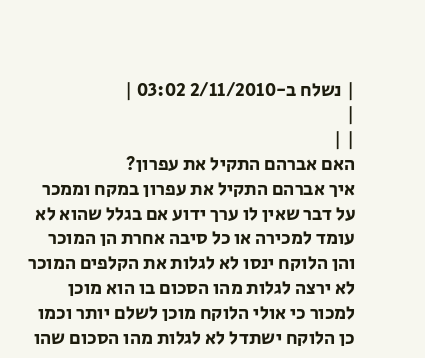| נשלח ב-2/11/2010 03:02 |
|
| |
האם אברהם התקיל את עפרון?
איך אברהם התקיל את עפרון במקח וממכר על דבר שאין לו ערך ידוע אם בגלל שהוא לא עומד למכירה או כל סיבה אחרת הן המוכר והן הלוקח ינסו לא לגלות את הקלפים המוכר לא ירצה לגלות מהו הסכום בו הוא מוכן למכור כי אולי הלוקח מוכן לשלם יותר וכמו כן הלוקח ישתדל לא לגלות מהו הסכום שהו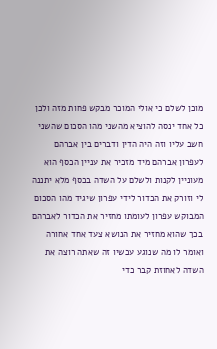מוכן לשלם כי אולי המוכר מבקש פחות מזה ולכן כל אחד ינסה להוציא מהשני מהו הסכום שהשני חשב עליו וזה היה הדין ודברים בין אברהם לעפרון אברהם מיד מזכיר את עניין הכסף הוא מעוניין לקנות ולשלם על השדה בכסף מלא יתננה לי וזורק את הכדור לידי עפרון שיגיד מהו הסכום המבוקש עפרון לעומתו מחזיר את הכדור לאברהם בכך שהוא מחזיר את הנושא צעד אחד אחורה ואומר לו מה שנוגע עכשיו זה שאתה רוצה את השדה לאחוזת קבר כדי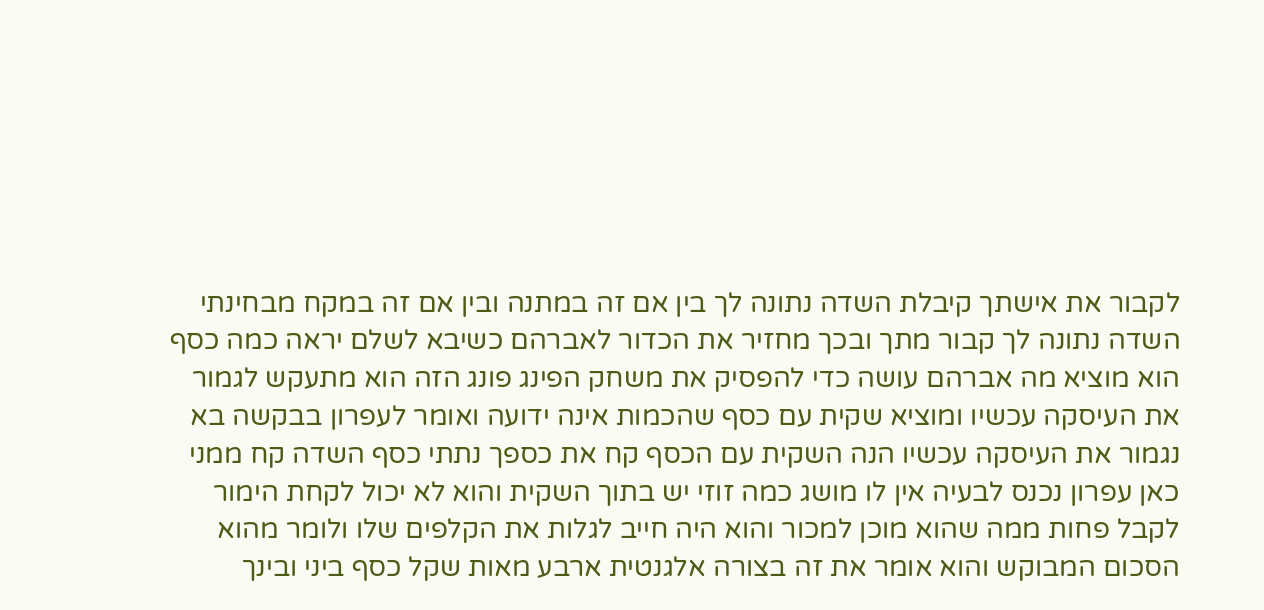לקבור את אישתך קיבלת השדה נתונה לך בין אם זה במתנה ובין אם זה במקח מבחינתי השדה נתונה לך קבור מתך ובכך מחזיר את הכדור לאברהם כשיבא לשלם יראה כמה כסף הוא מוציא מה אברהם עושה כדי להפסיק את משחק הפינג פונג הזה הוא מתעקש לגמור את העיסקה עכשיו ומוציא שקית עם כסף שהכמות אינה ידועה ואומר לעפרון בבקשה בא נגמור את העיסקה עכשיו הנה השקית עם הכסף קח את כספך נתתי כסף השדה קח ממני כאן עפרון נכנס לבעיה אין לו מושג כמה זוזי יש בתוך השקית והוא לא יכול לקחת הימור לקבל פחות ממה שהוא מוכן למכור והוא היה חייב לגלות את הקלפים שלו ולומר מהוא הסכום המבוקש והוא אומר את זה בצורה אלגנטית ארבע מאות שקל כסף ביני ובינך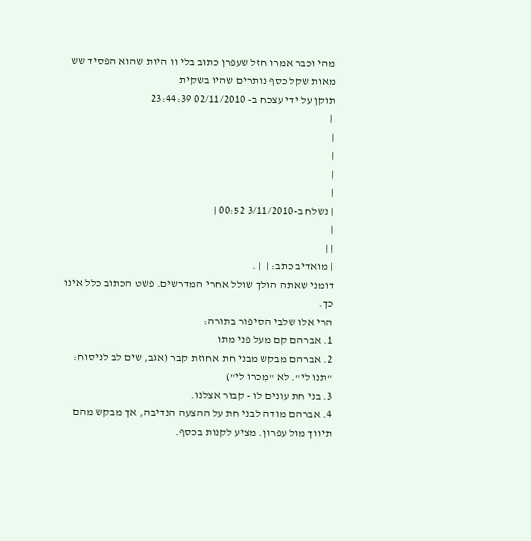מהי וכבר אמרו חזל שעפרן כתוב בלי וו היות שהוא הפסיד שש מאות שקל כסף נותרים שהיו בשקית
תוקן על ידי עצכח ב- 02/11/2010 23:44:39
 |
|
|
|
|
| נשלח ב-3/11/2010 00:52 |
|
| |
| מואדיב כתב: |  | .
דומני שאתה הולך שולל אחרי המדרשים. פשט הכתוב כלל אינו כך.
הרי אלו שלבי הסיפור בתורה:
1. אברהם קם מעל פני מתו
2. אברהם מבקש מבני חת אחוזת קבר (אגב, שים לב לניסוח: "תנו לי". לא "מִכרו לי")
3. בני חת עונים לו - קבור אצלנו.
4. אברהם מודה לבני חת על ההצעה הנדיבה, אך מבקש מהם תיווך מול עפרון. מציע לקנות בכסף.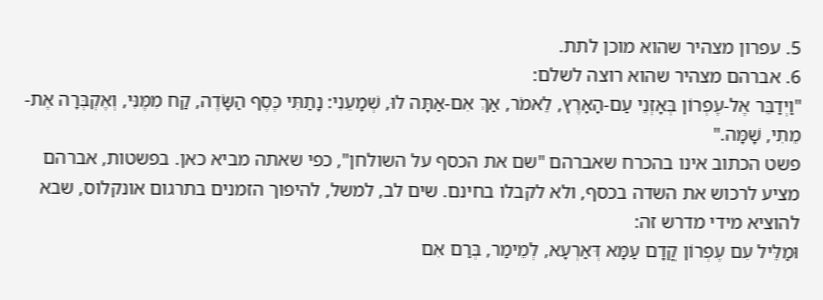5. עפרון מצהיר שהוא מוכן לתת.
6. אברהם מצהיר שהוא רוצה לשלם:
"וַיְדַבֵּר אֶל-עֶפְרוֹן בְּאָזְנֵי עַם-הָאָרֶץ, לֵאמֹר, אַךְ אִם-אַתָּה לוּ, שְׁמָעֵנִי: נָתַתִּי כֶּסֶף הַשָּׂדֶה, קַח מִמֶּנִּי, וְאֶקְבְּרָה אֶת-מֵתִי, שָׁמָּה."
פשט הכתוב אינו בהכרח שאברהם "שם את הכסף על השולחן", כפי שאתה מביא כאן. בפשטות, אברהם מציע לרכוש את השדה בכסף, ולא לקבלו בחינם. שים לב, למשל, להיפוך הזמנים בתרגום אונקלוס, שבא להוציא מידי מדרש זה:
וּמַלֵּיל עִם עֶפְרוֹן קֳדָם עַמָּא דְּאַרְעָא, לְמֵימַר, בְּרַם אִם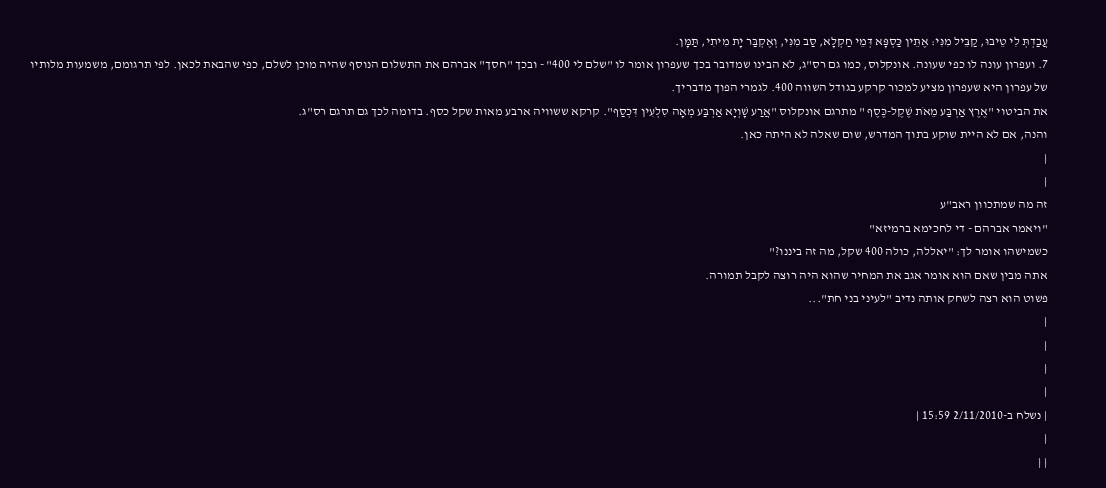עֲבַדְתְּ לִי טֵיבוּ, קַבֵּיל מִנִּי: אֶתֵּין כַּסְפָּא דְּמֵי חַקְלָא, סַב מִנִּי, וְאֶקְבַּר יָת מִיתִי, תַּמָּן.
7. ועפרון עונה לו כפי שעונה. אונקלוס, כמו גם רס"ג, לא הבינו שמדובר בכך שעפרון אומר לו "שלם לי 400" - ובכך "חסך" אברהם את התשלום הנוסף שהיה מוכן לשלם, כפי שהבאת לכאן. לפי תרגומם, משמעות מלותיו של עפרון היא שעפרון מציע למכור קרקע בגודל השווה 400. לגמרי הפוך מדבריך.
את הביטוי "אֶרֶץ אַרְבַּע מֵאֹת שֶׁקֶל-כֶּסֶף " מתרגם אונקלוס "אֲרַע שָׁוְיָא אַרְבַּע מְאָה סִלְעִין דִּכְסַף". קרקא ששוויה ארבע מאות שקל כסף. בדומה לכך גם תרגם רס"ג.
והנה, אם לא היית שוקע בתוך המדרש, שום שאלה לא היתה כאן.
|
|
זה מה שמתכוון ראב"ע
"ויאמר אברהם - די לחכימא ברמיזא"
כשמישהו אומר לך: "יאללה, כולה 400 שקל, מה זה ביננו?"
אתה מבין שאם הוא אומר אגב את המחיר שהוא היה רוצה לקבל תמורה.
פשוט הוא רצה לשחק אותה נדיב "לעיני בני חת"...
|
|
|
|
| נשלח ב-2/11/2010 15:59 |
|
| |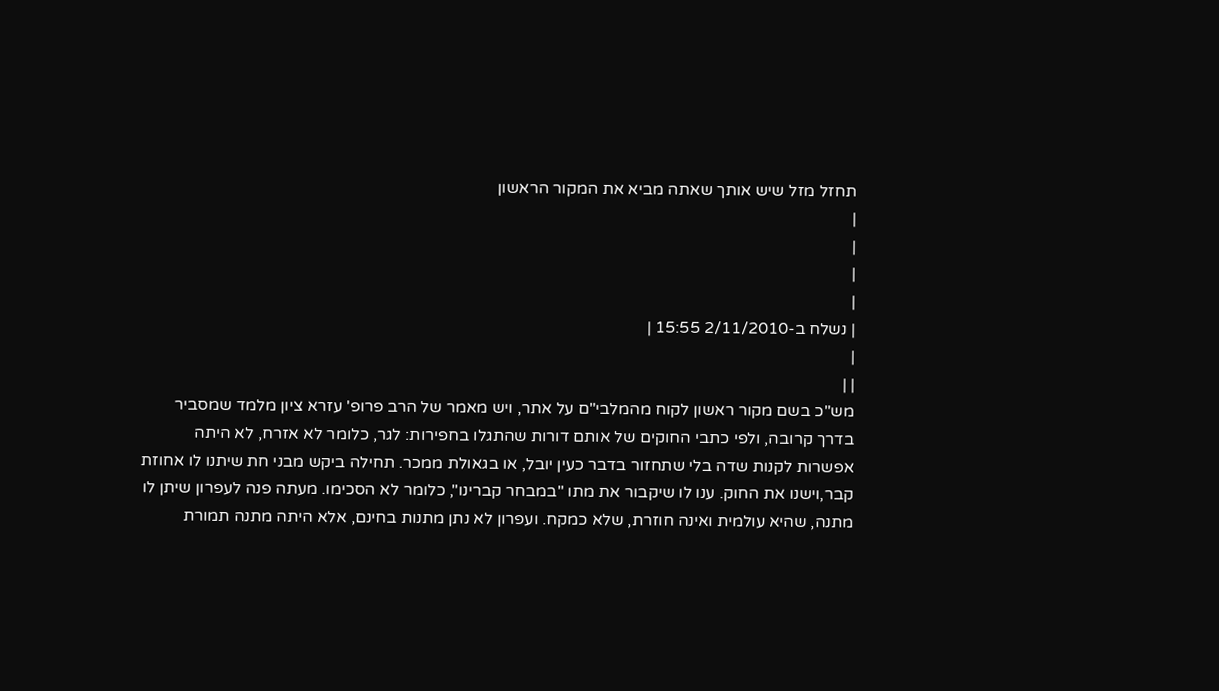תחזל מזל שיש אותך שאתה מביא את המקור הראשון
|
|
|
|
| נשלח ב-2/11/2010 15:55 |
|
| |
מש"כ בשם מקור ראשון לקוח מהמלבי"ם על אתר, ויש מאמר של הרב פרופ' עזרא ציון מלמד שמסביר בדרך קרובה, ולפי כתבי החוקים של אותם דורות שהתגלו בחפירות: לגר, כלומר לא אזרח, לא היתה אפשרות לקנות שדה בלי שתחזור בדבר כעין יובל, או בגאולת ממכר. תחילה ביקש מבני חת שיתנו לו אחוזת קבר,וישנו את החוק. ענו לו שיקבור את מתו "במבחר קברינו", כלומר לא הסכימו. מעתה פנה לעפרון שיתן לו מתנה, שהיא עולמית ואינה חוזרת, שלא כמקח. ועפרון לא נתן מתנות בחינם, אלא היתה מתנה תמורת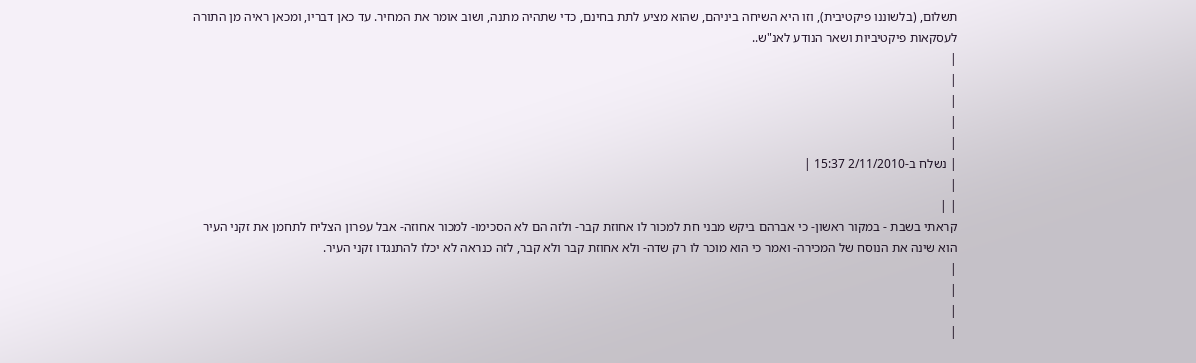תשלום, (בלשוננו פיקטיבית), וזו היא השיחה ביניהם, שהוא מציע לתת בחינם, כדי שתהיה מתנה, ושוב אומר את המחיר. עד כאן דבריו, ומכאן ראיה מן התורה לעסקאות פיקטיביות ושאר הנודע לאנ"ש..
|
|
|
|
|
| נשלח ב-2/11/2010 15:37 |
|
| |
קראתי בשבת - במקור ראשון- כי אברהם ביקש מבני חת למכור לו אחוזת קבר- ולזה הם לא הסכימו- למכור אחוזה- אבל עפרון הצליח לתחמן את זקני העיר הוא שינה את הנוסח של המכירה- ואמר כי הוא מוכר לו רק שדה- ולא אחוזת קבר ולא קבר, לזה כנראה לא יכלו להתנגדו זקני העיר.
|
|
|
|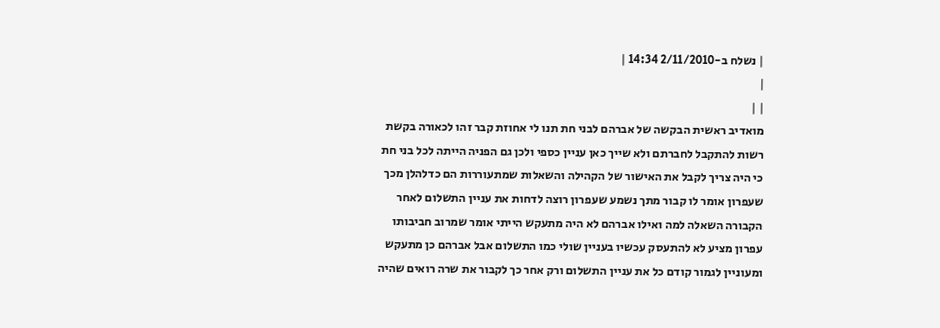| נשלח ב-2/11/2010 14:34 |
|
| |
מואדיב ראשית הבקשה של אברהם לבני חת תנו לי אחוזת קבר זהו לכאורה בקשת רשות להתקבל לחברתם ולא שייך כאן עניין כספי ולכן גם הפניה הייתה לכל בני חת כי היה צריך לקבל את האישור של הקהילה והשאלות שמתעוררות הם כדלהלן מכך שעפרון אומר לו קבור מתך נשמע שעפרון רוצה לדחות את עניין התשלום לאחר הקבורה השאלה למה ואילו אברהם לא היה מתעקש הייתי אומר שמרוב חביבותו עפרון מציע לא להתעסק עכשיו בעניין שולי כמו התשלום אבל אברהם כן מתעקש ומעוניין לגמור קודם כל את עניין התשלום ורק אחר כך לקבור את שרה רואים שהיה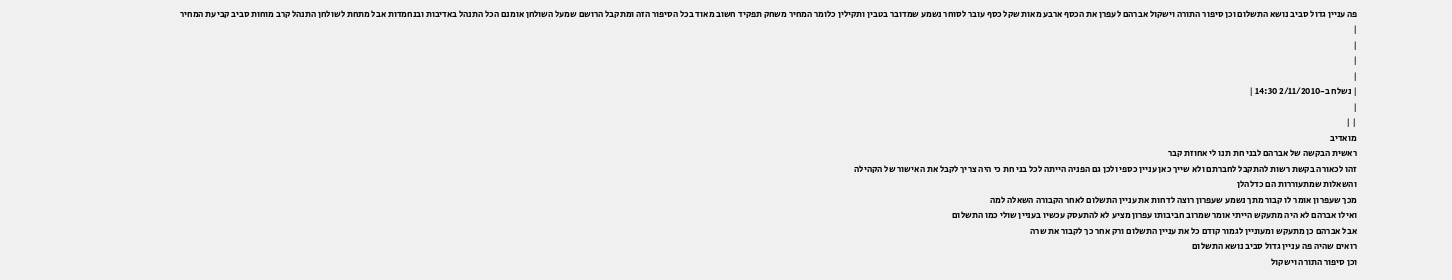פה עניין גדול סביב נושא התשלום וכן סיפור התורה וישקול אברהם לעפרן את הכסף ארבע מאות שקל כסף עובר לסוחר נשמע שמדובר בטבין ותקילין כלומר המחיר משחק תפקיד חשוב מאוד בכל הסיפור הזה ומתקבל הרושם שמעל השולחן אומנם הכל התנהל באדיבות ובנחמדות אבל מתחת לשולחן התנהל קרב מוחות סביב קביעת המחיר
|
|
|
|
| נשלח ב-2/11/2010 14:30 |
|
| |
מואדיב
ראשית הבקשה של אברהם לבני חת תנו לי אחוזת קבר
זהו לכאורה בקשת רשות להתקבל לחברתם ולא שייך כאן עניין כספי ולכן גם הפניה הייתה לכל בני חת כי היה צריך לקבל את האישור של הקהילה
והשאלות שמתעוררות הם כדלהלן
מכך שעפרון אומר לו קבור מתך נשמע שעפרון רוצה לדחות את עניין התשלום לאחר הקבורה השאלה למה
ואילו אברהם לא היה מתעקש הייתי אומר שמרוב חביבותו עפרון מציע לא להתעסק עכשיו בעניין שולי כמו התשלום
אבל אברהם כן מתעקש ומעוניין לגמור קודם כל את עניין התשלום ורק אחר כך לקבור את שרה
רואים שהיה פה עניין גדול סביב נושא התשלום
וכן סיפור התורה וישקול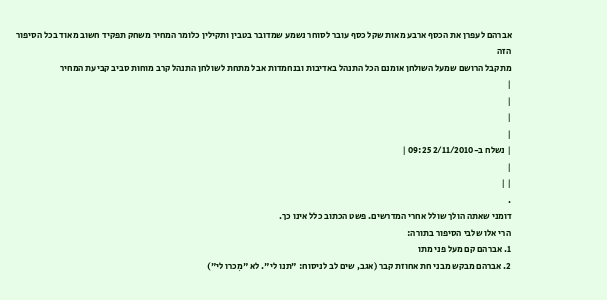אברהם לעפרן את הכסף ארבע מאות שקל כסף עובר לסוחר נשמע שמדובר בטבין ותקילין כלומר המחיר משחק תפקיד חשוב מאוד בכל הסיפור הזה
מתקבל הרושם שמעל השולחן אומנם הכל התנהל באדיבות ובנחמדות אבל מתחת לשולחן התנהל קרב מוחות סביב קביעת המחיר
|
|
|
|
| נשלח ב-2/11/2010 09:25 |
|
| |
.
דומני שאתה הולך שולל אחרי המדרשים. פשט הכתוב כלל אינו כך.
הרי אלו שלבי הסיפור בתורה:
1. אברהם קם מעל פני מתו
2. אברהם מבקש מבני חת אחוזת קבר (אגב, שים לב לניסוח: "תנו לי". לא "מִכרו לי")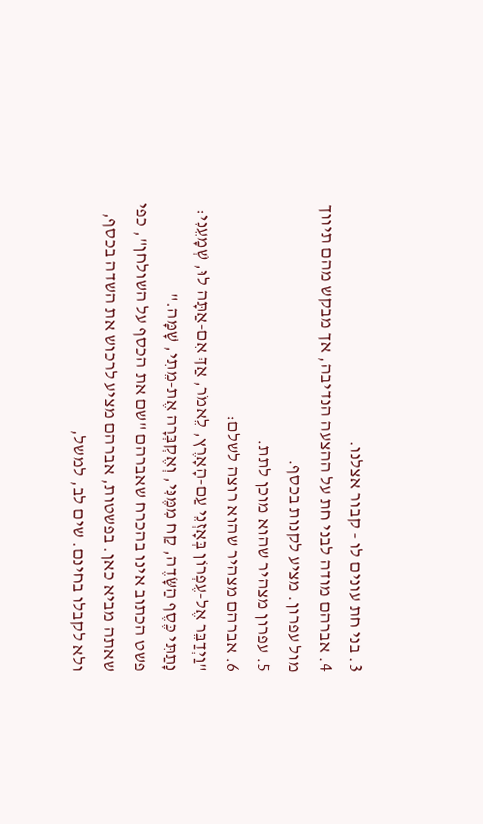3. בני חת עונים לו - קבור אצלנו.
4. אברהם מודה לבני חת על ההצעה הנדיבה, אך מבקש מהם תיווך מול עפרון. מציע לקנות בכסף.
5. עפרון מצהיר שהוא מוכן לתת.
6. אברהם מצהיר שהוא רוצה לשלם:
"וַיְדַבֵּר אֶל-עֶפְרוֹן בְּאָזְנֵי עַם-הָאָרֶץ, לֵאמֹר, אַךְ אִם-אַתָּה לוּ, שְׁמָעֵנִי: נָתַתִּי כֶּסֶף הַשָּׂדֶה, קַח מִמֶּנִּי, וְאֶקְבְּרָה אֶת-מֵתִי, שָׁמָּה."
פשט הכתוב אינו בהכרח שאברהם "שם את הכסף על השולחן", כפי שאתה מביא כאן. בפשטות, אברהם מציע לרכוש את השדה בכסף, ולא לקבלו בחינם. שים לב, למשל,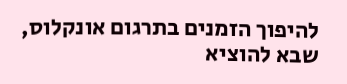להיפוך הזמנים בתרגום אונקלוס, שבא להוציא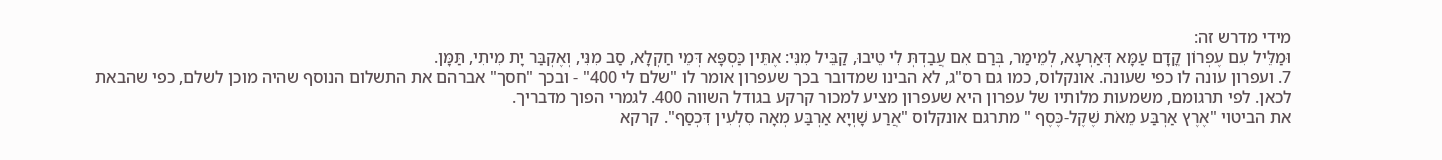מידי מדרש זה:
וּמַלֵּיל עִם עֶפְרוֹן קֳדָם עַמָּא דְּאַרְעָא, לְמֵימַר, בְּרַם אִם עֲבַדְתְּ לִי טֵיבוּ, קַבֵּיל מִנִּי: אֶתֵּין כַּסְפָּא דְּמֵי חַקְלָא, סַב מִנִּי, וְאֶקְבַּר יָת מִיתִי, תַּמָּן.
7. ועפרון עונה לו כפי שעונה. אונקלוס, כמו גם רס"ג, לא הבינו שמדובר בכך שעפרון אומר לו "שלם לי 400" - ובכך "חסך" אברהם את התשלום הנוסף שהיה מוכן לשלם, כפי שהבאת לכאן. לפי תרגומם, משמעות מלותיו של עפרון היא שעפרון מציע למכור קרקע בגודל השווה 400. לגמרי הפוך מדבריך.
את הביטוי "אֶרֶץ אַרְבַּע מֵאֹת שֶׁקֶל-כֶּסֶף " מתרגם אונקלוס "אֲרַע שָׁוְיָא אַרְבַּע מְאָה סִלְעִין דִּכְסַף". קרקא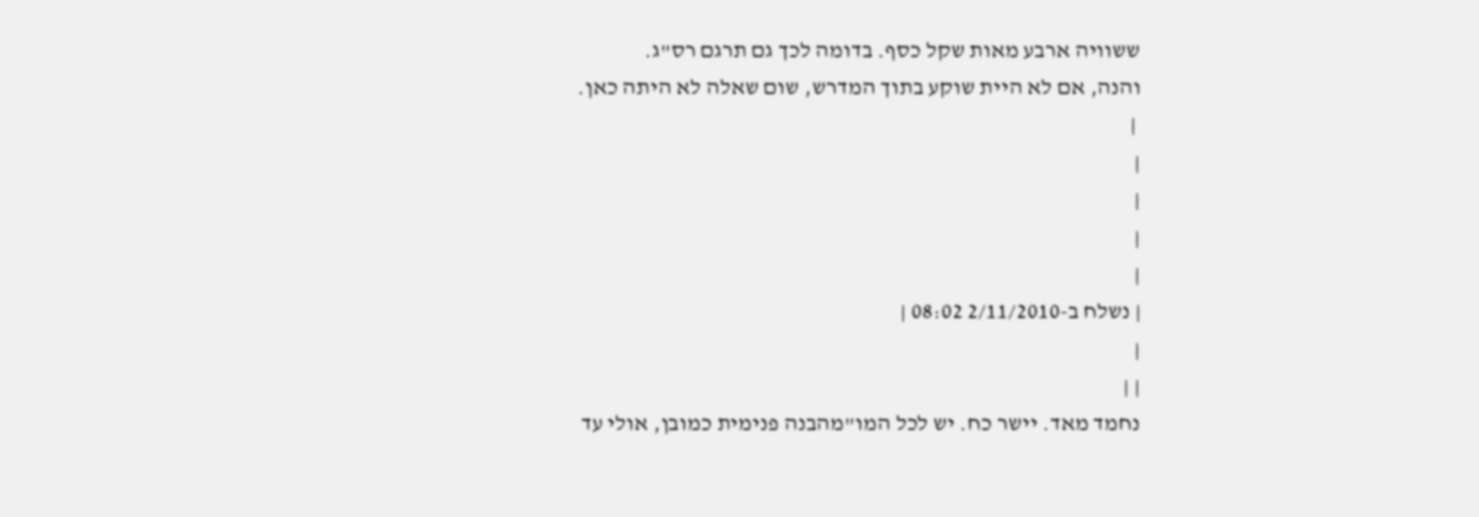ששוויה ארבע מאות שקל כסף. בדומה לכך גם תרגם רס"ג.
והנה, אם לא היית שוקע בתוך המדרש, שום שאלה לא היתה כאן.
 |
|
|
|
|
| נשלח ב-2/11/2010 08:02 |
|
| |
נחמד מאד. יישר כח. יש לכל המו"מהבנה פנימית כמובן, אולי עד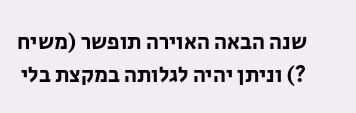שנה הבאה האוירה תופשר (משיח ?) וניתן יהיה לגלותה במקצת בלי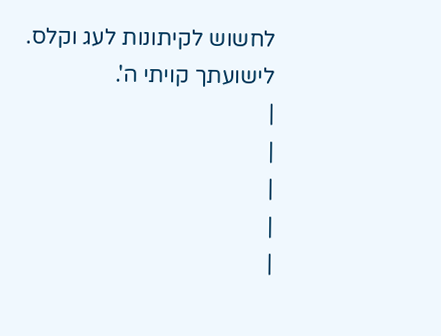לחשוש לקיתונות לעג וקלס. לישועתך קויתי ה'.
|
|
|
|
|